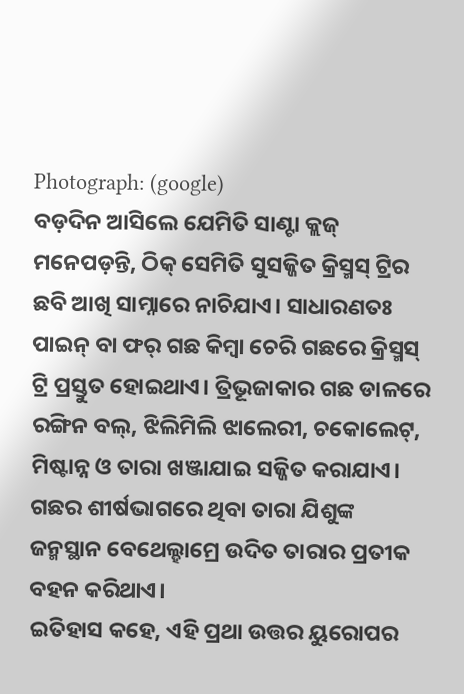Photograph: (google)
ବଡ଼ଦିନ ଆସିଲେ ଯେମିତି ସାଣ୍ଟା କ୍ଲଜ୍ ମନେପଡ଼ନ୍ତି, ଠିକ୍ ସେମିତି ସୁସଜ୍ଜିତ କ୍ରିସ୍ମସ୍ ଟ୍ରିର ଛବି ଆଖି ସାମ୍ନାରେ ନାଚିଯାଏ। ସାଧାରଣତଃ ପାଇନ୍ ବା ଫର୍ ଗଛ କିମ୍ବା ଚେରି ଗଛରେ କ୍ରିସ୍ମସ୍ ଟ୍ରି ପ୍ରସ୍ତୁତ ହୋଇଥାଏ। ତ୍ରିଭୂଜାକାର ଗଛ ଡାଳରେ ରଙ୍ଗିନ ବଲ୍, ଝିଲିମିଲି ଝାଲେରୀ, ଚକୋଲେଟ୍, ମିଷ୍ଟାନ୍ନ ଓ ତାରା ଖଞ୍ଜାଯାଇ ସଜ୍ଜିତ କରାଯାଏ। ଗଛର ଶୀର୍ଷଭାଗରେ ଥିବା ତାରା ଯିଶୁଙ୍କ ଜନ୍ମସ୍ଥାନ ବେଥେଲ୍ହାମ୍ରେ ଉଦିତ ତାରାର ପ୍ରତୀକ ବହନ କରିଥାଏ।
ଇତିହାସ କହେ, ଏହି ପ୍ରଥା ଉତ୍ତର ୟୁରୋପର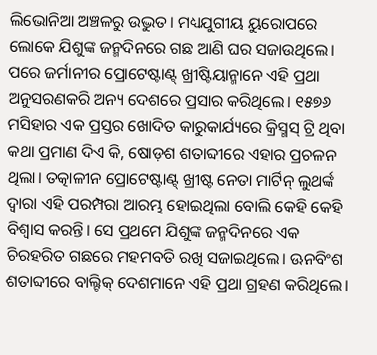ଲିଭୋନିଆ ଅଞ୍ଚଳରୁ ଉଦ୍ଭୁତ। ମଧ୍ୟଯୁଗୀୟ ୟୁରୋପରେ ଲୋକେ ଯିଶୁଙ୍କ ଜନ୍ମଦିନରେ ଗଛ ଆଣି ଘର ସଜାଉଥିଲେ। ପରେ ଜର୍ମାନୀର ପ୍ରୋଟେଷ୍ଟାଣ୍ଟ୍ ଖ୍ରୀଷ୍ଟିୟାନ୍ମାନେ ଏହି ପ୍ରଥା ଅନୁସରଣକରି ଅନ୍ୟ ଦେଶରେ ପ୍ରସାର କରିଥିଲେ। ୧୫୭୬ ମସିହାର ଏକ ପ୍ରସ୍ତର ଖୋଦିତ କାରୁକାର୍ଯ୍ୟରେ କ୍ରିସ୍ମସ୍ ଟ୍ରି ଥିବା କଥା ପ୍ରମାଣ ଦିଏ କି, ଷୋଡ଼ଶ ଶତାବ୍ଦୀରେ ଏହାର ପ୍ରଚଳନ ଥିଲା। ତତ୍କାଳୀନ ପ୍ରୋଟେଷ୍ଟାଣ୍ଟ୍ ଖ୍ରୀଷ୍ଟ ନେତା ମାର୍ଟିନ୍ ଲୁଥର୍ଙ୍କ ଦ୍ୱାରା ଏହି ପରମ୍ପରା ଆରମ୍ଭ ହୋଇଥିଲା ବୋଲି କେହି କେହି ବିଶ୍ୱାସ କରନ୍ତି। ସେ ପ୍ରଥମେ ଯିଶୁଙ୍କ ଜନ୍ମଦିନରେ ଏକ ଚିରହରିତ ଗଛରେ ମହମବତି ରଖି ସଜାଇଥିଲେ। ଊନବିଂଶ ଶତାବ୍ଦୀରେ ବାଲ୍ଟିକ୍ ଦେଶମାନେ ଏହି ପ୍ରଥା ଗ୍ରହଣ କରିଥିଲେ।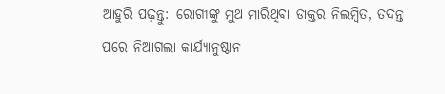ଆହୁରି ପଢ଼ନ୍ତୁ: ରୋଗୀଙ୍କୁ ମୁଥ ମାରିଥିବା ଡାକ୍ତର ନିଲମ୍ବିତ, ତଦନ୍ତ ପରେ ନିଆଗଲା କାର୍ଯ୍ୟାନୁଷ୍ଠାନ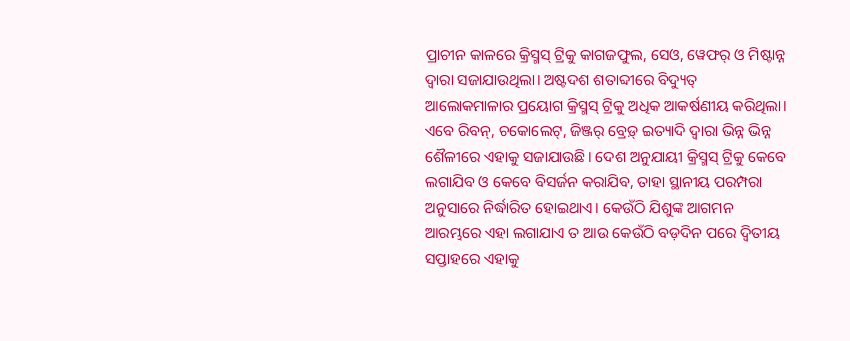ପ୍ରାଚୀନ କାଳରେ କ୍ରିସ୍ମସ୍ ଟ୍ରିକୁ କାଗଜଫୁଲ, ସେଓ, ୱେଫର୍ ଓ ମିଷ୍ଟାନ୍ନ ଦ୍ୱାରା ସଜାଯାଉଥିଲା। ଅଷ୍ଟଦଶ ଶତାବ୍ଦୀରେ ବିଦ୍ୟୁତ୍ ଆଲୋକମାଳାର ପ୍ରୟୋଗ କ୍ରିସ୍ମସ୍ ଟ୍ରିକୁ ଅଧିକ ଆକର୍ଷଣୀୟ କରିଥିଲା। ଏବେ ରିବନ୍, ଚକୋଲେଟ୍, ଜିଞ୍ଜର୍ ବ୍ରେଡ଼୍ ଇତ୍ୟାଦି ଦ୍ୱାରା ଭିନ୍ନ ଭିନ୍ନ ଶୈଳୀରେ ଏହାକୁ ସଜାଯାଉଛି। ଦେଶ ଅନୁଯାୟୀ କ୍ରିସ୍ମସ୍ ଟ୍ରିକୁ କେବେ ଲଗାଯିବ ଓ କେବେ ବିସର୍ଜନ କରାଯିବ, ତାହା ସ୍ଥାନୀୟ ପରମ୍ପରା ଅନୁସାରେ ନିର୍ଦ୍ଧାରିତ ହୋଇଥାଏ। କେଉଁଠି ଯିଶୁଙ୍କ ଆଗମନ ଆରମ୍ଭରେ ଏହା ଲଗାଯାଏ ତ ଆଉ କେଉଁଠି ବଡ଼ଦିନ ପରେ ଦ୍ୱିତୀୟ ସପ୍ତାହରେ ଏହାକୁ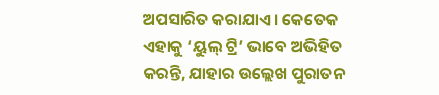ଅପସାରିତ କରାଯାଏ। କେତେକ ଏହାକୁ ‘ୟୁଲ୍ ଟ୍ରି’ ଭାବେ ଅଭିହିତ କରନ୍ତି, ଯାହାର ଉଲ୍ଲେଖ ପୁରାତନ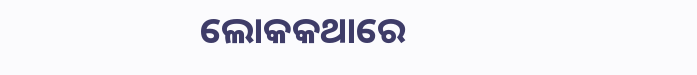ଲୋକକଥାରେ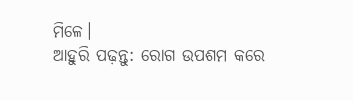ମିଳେ।
ଆହୁରି ପଢ଼ନ୍ତୁ: ରୋଗ ଉପଶମ କରେ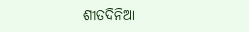ଶୀତଦିନିଆ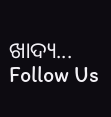ଖାଦ୍ୟ...
Follow Us